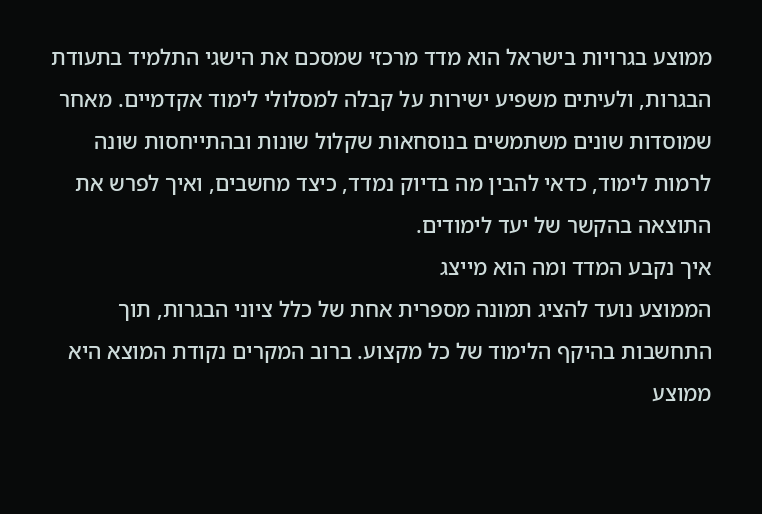ממוצע בגרויות בישראל הוא מדד מרכזי שמסכם את הישגי התלמיד בתעודת הבגרות, ולעיתים משפיע ישירות על קבלה למסלולי לימוד אקדמיים. מאחר שמוסדות שונים משתמשים בנוסחאות שקלול שונות ובהתייחסות שונה לרמות לימוד, כדאי להבין מה בדיוק נמדד, כיצד מחשבים, ואיך לפרש את התוצאה בהקשר של יעד לימודים.
איך נקבע המדד ומה הוא מייצג
הממוצע נועד להציג תמונה מספרית אחת של כלל ציוני הבגרות, תוך התחשבות בהיקף הלימוד של כל מקצוע. ברוב המקרים נקודת המוצא היא ממוצע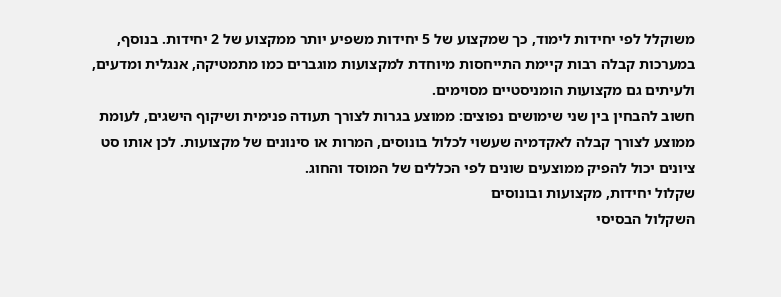משוקלל לפי יחידות לימוד, כך שמקצוע של 5 יחידות משפיע יותר ממקצוע של 2 יחידות. בנוסף, במערכות קבלה רבות קיימת התייחסות מיוחדת למקצועות מוגברים כמו מתמטיקה, אנגלית ומדעים, ולעיתים גם מקצועות הומניסטיים מסוימים.
חשוב להבחין בין שני שימושים נפוצים: ממוצע בגרות לצורך תעודה פנימית ושיקוף הישגים, לעומת ממוצע לצורך קבלה לאקדמיה שעשוי לכלול בונוסים, המרות או סינונים של מקצועות. לכן אותו סט ציונים יכול להפיק ממוצעים שונים לפי הכללים של המוסד והחוג.
שקלול יחידות, מקצועות ובונוסים
השקלול הבסיסי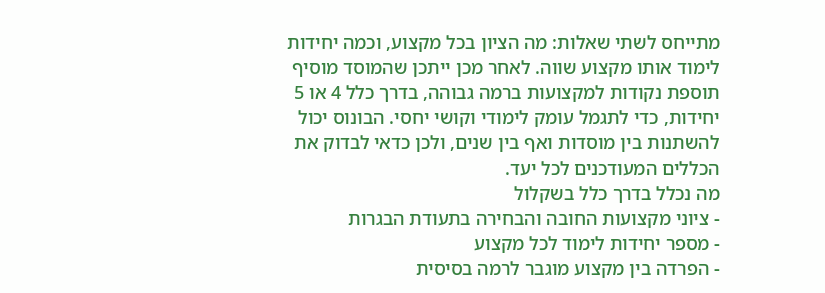מתייחס לשתי שאלות: מה הציון בכל מקצוע, וכמה יחידות לימוד אותו מקצוע שווה. לאחר מכן ייתכן שהמוסד מוסיף תוספת נקודות למקצועות ברמה גבוהה, בדרך כלל 4 או 5 יחידות, כדי לתגמל עומק לימודי וקושי יחסי. הבונוס יכול להשתנות בין מוסדות ואף בין שנים, ולכן כדאי לבדוק את הכללים המעודכנים לכל יעד.
מה נכלל בדרך כלל בשקלול
- ציוני מקצועות החובה והבחירה בתעודת הבגרות
- מספר יחידות לימוד לכל מקצוע
- הפרדה בין מקצוע מוגבר לרמה בסיסית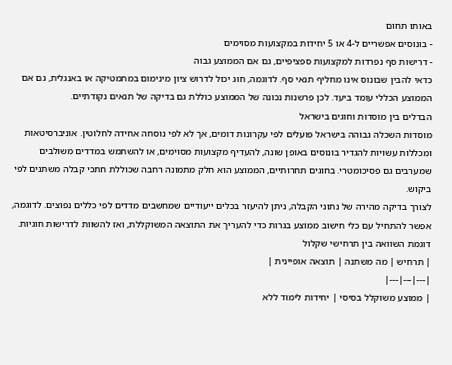באותו תחום
- בונוסים אפשריים ל-4 או 5 יחידות במקצועות מסוימים
- דרישות סף נפרדות למקצועות ספציפיים, גם אם הממוצע גבוה
כדאי להבין שבונוס אינו מחליף תנאי סף. לדוגמה, חוג יכול לדרוש ציון מינימום במתמטיקה או באנגלית, גם אם הממוצע הכללי עומד ביעד. לכן פרשנות נכונה של הממוצע כוללת גם בדיקה של תנאים נקודתיים.
הבדלים בין מוסדות וחוגים בישראל
מוסדות השכלה גבוהה בישראל פועלים לפי עקרונות דומים, אך לא לפי נוסחה אחידה לחלוטין. אוניברסיטאות ומכללות עשויות להגדיר בונוסים באופן שונה, להעדיף מקצועות מסוימים, או להשתמש במדדים משולבים שמערבים גם פסיכומטרי. בחוגים תחרותיים, הממוצע הוא חלק מתמונה רחבה שכוללת חתכי קבלה משתנים לפי ביקוש.
לצורך בדיקה מהירה של נתוני הקבלה, ניתן להיעזר בכלים ייעודיים שמחשבים מדדים לפי כללים נפוצים. לדוגמה, אפשר להתחיל עם כלי חישוב ממוצע בגרות כדי להעריך את התוצאה המשוקללת, ואז להשוות לדרישות חוגיות.
דוגמת השוואה בין תרחישי שקלול
| תרחיש | מה משתנה | תוצאה אופיינית |
|---|---|---|
| ממוצע משוקלל בסיסי | יחידות לימוד ללא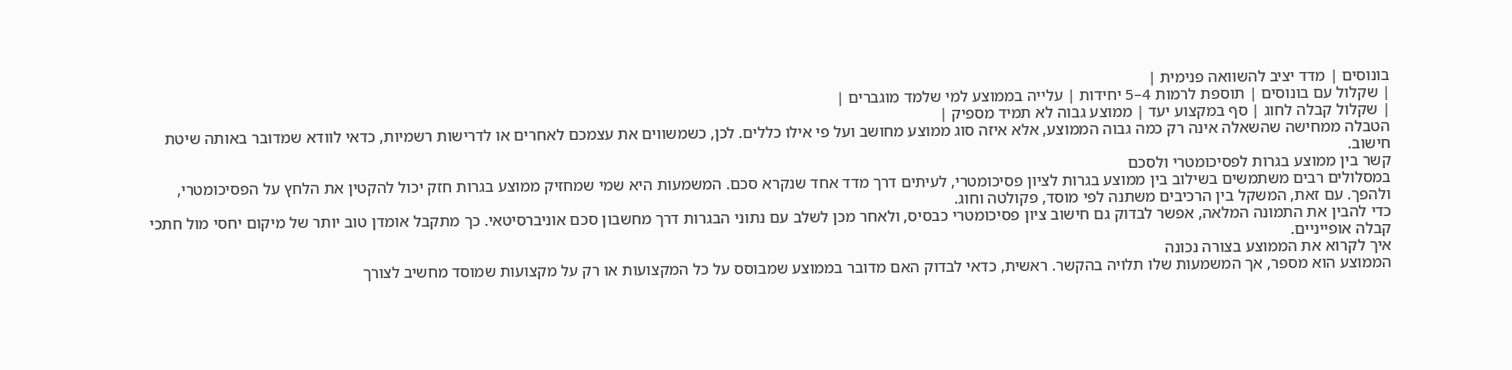בונוסים | מדד יציב להשוואה פנימית |
| שקלול עם בונוסים | תוספת לרמות 4–5 יחידות | עלייה בממוצע למי שלמד מוגברים |
| שקלול קבלה לחוג | סף במקצוע יעד | ממוצע גבוה לא תמיד מספיק |
הטבלה ממחישה שהשאלה אינה רק כמה גבוה הממוצע, אלא איזה סוג ממוצע מחושב ועל פי אילו כללים. לכן, כשמשווים את עצמכם לאחרים או לדרישות רשמיות, כדאי לוודא שמדובר באותה שיטת חישוב.
קשר בין ממוצע בגרות לפסיכומטרי ולסכם
במסלולים רבים משתמשים בשילוב בין ממוצע בגרות לציון פסיכומטרי, לעיתים דרך מדד אחד שנקרא סכם. המשמעות היא שמי שמחזיק ממוצע בגרות חזק יכול להקטין את הלחץ על הפסיכומטרי, ולהפך. עם זאת, המשקל בין הרכיבים משתנה לפי מוסד, פקולטה וחוג.
כדי להבין את התמונה המלאה, אפשר לבדוק גם חישוב ציון פסיכומטרי כבסיס, ולאחר מכן לשלב עם נתוני הבגרות דרך מחשבון סכם אוניברסיטאי. כך מתקבל אומדן טוב יותר של מיקום יחסי מול חתכי קבלה אופייניים.
איך לקרוא את הממוצע בצורה נכונה
הממוצע הוא מספר, אך המשמעות שלו תלויה בהקשר. ראשית, כדאי לבדוק האם מדובר בממוצע שמבוסס על כל המקצועות או רק על מקצועות שמוסד מחשיב לצורך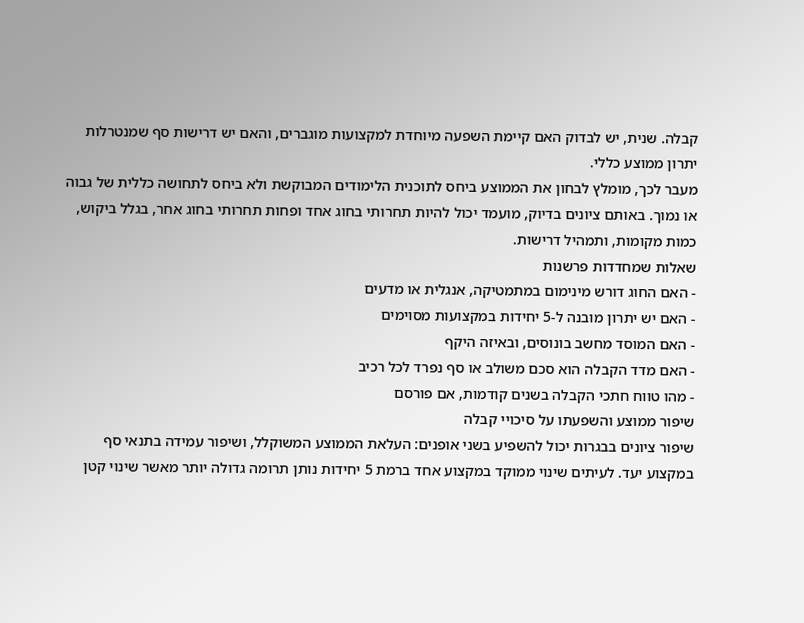קבלה. שנית, יש לבדוק האם קיימת השפעה מיוחדת למקצועות מוגברים, והאם יש דרישות סף שמנטרלות יתרון ממוצע כללי.
מעבר לכך, מומלץ לבחון את הממוצע ביחס לתוכנית הלימודים המבוקשת ולא ביחס לתחושה כללית של גבוה או נמוך. באותם ציונים בדיוק, מועמד יכול להיות תחרותי בחוג אחד ופחות תחרותי בחוג אחר, בגלל ביקוש, כמות מקומות, ותמהיל דרישות.
שאלות שמחדדות פרשנות
- האם החוג דורש מינימום במתמטיקה, אנגלית או מדעים
- האם יש יתרון מובנה ל-5 יחידות במקצועות מסוימים
- האם המוסד מחשב בונוסים, ובאיזה היקף
- האם מדד הקבלה הוא סכם משולב או סף נפרד לכל רכיב
- מהו טווח חתכי הקבלה בשנים קודמות, אם פורסם
שיפור ממוצע והשפעתו על סיכויי קבלה
שיפור ציונים בבגרות יכול להשפיע בשני אופנים: העלאת הממוצע המשוקלל, ושיפור עמידה בתנאי סף במקצוע יעד. לעיתים שינוי ממוקד במקצוע אחד ברמת 5 יחידות נותן תרומה גדולה יותר מאשר שינוי קטן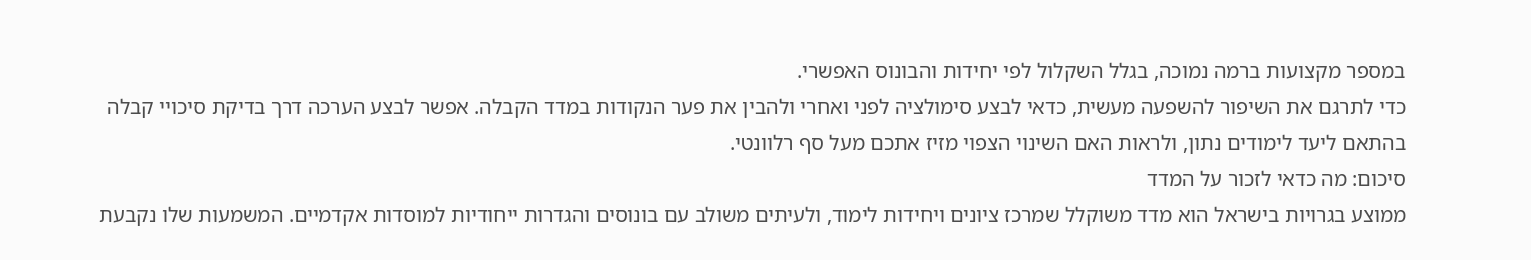במספר מקצועות ברמה נמוכה, בגלל השקלול לפי יחידות והבונוס האפשרי.
כדי לתרגם את השיפור להשפעה מעשית, כדאי לבצע סימולציה לפני ואחרי ולהבין את פער הנקודות במדד הקבלה. אפשר לבצע הערכה דרך בדיקת סיכויי קבלה בהתאם ליעד לימודים נתון, ולראות האם השינוי הצפוי מזיז אתכם מעל סף רלוונטי.
סיכום: מה כדאי לזכור על המדד
ממוצע בגרויות בישראל הוא מדד משוקלל שמרכז ציונים ויחידות לימוד, ולעיתים משולב עם בונוסים והגדרות ייחודיות למוסדות אקדמיים. המשמעות שלו נקבעת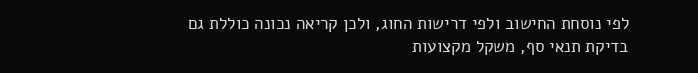לפי נוסחת החישוב ולפי דרישות החוג, ולכן קריאה נכונה כוללת גם בדיקת תנאי סף, משקל מקצועות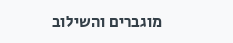מוגברים והשילוב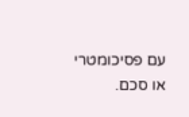עם פסיכומטרי או סכם.